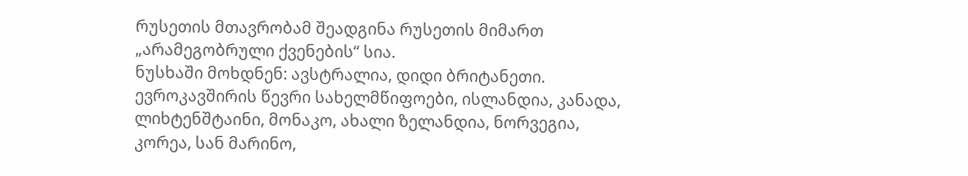რუსეთის მთავრობამ შეადგინა რუსეთის მიმართ „არამეგობრული ქვენების“ სია.
ნუსხაში მოხდნენ: ავსტრალია, დიდი ბრიტანეთი. ევროკავშირის წევრი სახელმწიფოები, ისლანდია, კანადა, ლიხტენშტაინი, მონაკო, ახალი ზელანდია, ნორვეგია, კორეა, სან მარინო,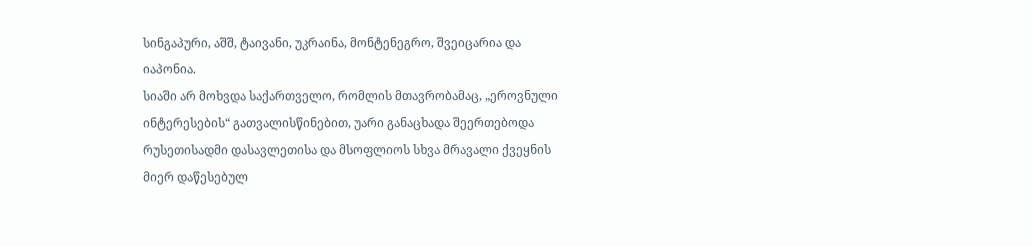სინგაპური, აშშ, ტაივანი, უკრაინა, მონტენეგრო, შვეიცარია და იაპონია.
სიაში არ მოხვდა საქართველო, რომლის მთავრობამაც, „ეროვნული ინტერესების“ გათვალისწინებით, უარი განაცხადა შეერთებოდა რუსეთისადმი დასავლეთისა და მსოფლიოს სხვა მრავალი ქვეყნის მიერ დაწესებულ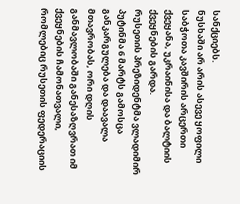სანქციებს.
ნუსხაში არ არის ასევე ყოფილი საბჭოთა კავშირის არცერთი ქვეყანა, უკრაინისა და ბალტიის ქვეყნების გარდა.
რუსეთის პრეზიდენტმა ვლადიმირ პუტინმა 6 მარტს გამოსცა განკარგულება და დაავალა მთავრობას, ორი დღის განმავლობაში განესაზღვრათ იმ ქვეყნების ჩამონათვალი, რომლებიც რუსეთის ფედერაციის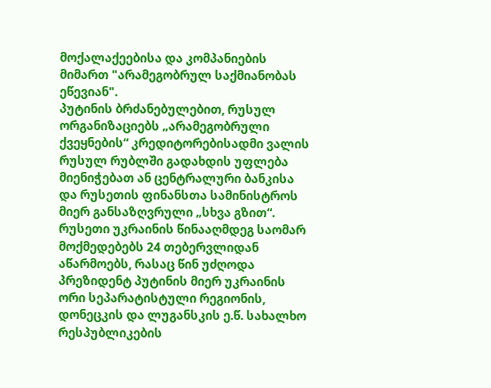მოქალაქეებისა და კომპანიების მიმართ "არამეგობრულ საქმიანობას ეწევიან".
პუტინის ბრძანებულებით, რუსულ ორგანიზაციებს „არამეგობრული ქვეყნების“ კრედიტორებისადმი ვალის რუსულ რუბლში გადახდის უფლება მიენიჭებათ ან ცენტრალური ბანკისა და რუსეთის ფინანსთა სამინისტროს მიერ განსაზღვრული „სხვა გზით“.
რუსეთი უკრაინის წინააღმდეგ საომარ მოქმედებებს 24 თებერვლიდან აწარმოებს, რასაც წინ უძღოდა პრეზიდენტ პუტინის მიერ უკრაინის ორი სეპარატისტული რეგიონის, დონეცკის და ლუგანსკის ე.წ. სახალხო რესპუბლიკების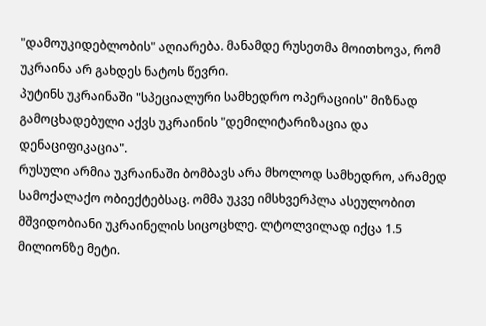"დამოუკიდებლობის" აღიარება. მანამდე რუსეთმა მოითხოვა, რომ უკრაინა არ გახდეს ნატოს წევრი.
პუტინს უკრაინაში "სპეციალური სამხედრო ოპერაციის" მიზნად გამოცხადებული აქვს უკრაინის "დემილიტარიზაცია და დენაციფიკაცია".
რუსული არმია უკრაინაში ბომბავს არა მხოლოდ სამხედრო, არამედ სამოქალაქო ობიექტებსაც. ომმა უკვე იმსხვერპლა ასეულობით მშვიდობიანი უკრაინელის სიცოცხლე. ლტოლვილად იქცა 1.5 მილიონზე მეტი.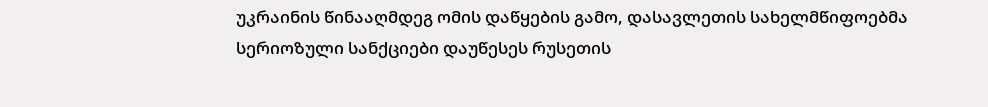უკრაინის წინააღმდეგ ომის დაწყების გამო, დასავლეთის სახელმწიფოებმა სერიოზული სანქციები დაუწესეს რუსეთის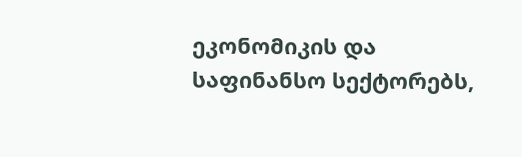ეკონომიკის და საფინანსო სექტორებს,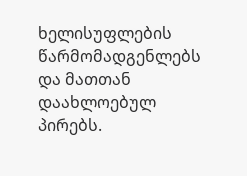ხელისუფლების წარმომადგენლებს და მათთან დაახლოებულ პირებს.